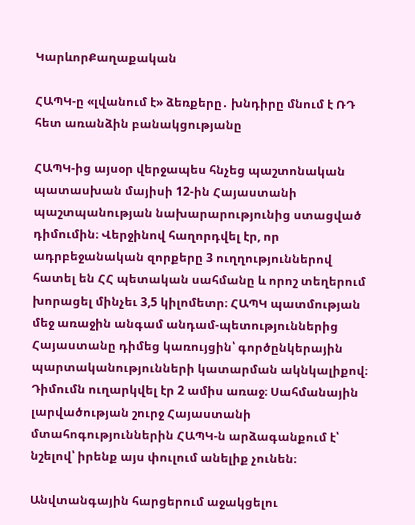ԿարևորՔաղաքական

ՀԱՊԿ-ը «լվանում է» ձեռքերը․ խնդիրը մնում է ՌԴ հետ առանձին բանակցությանը

ՀԱՊԿ-ից այսօր վերջապես հնչեց պաշտոնական պատասխան մայիսի 12-ին Հայաստանի պաշտպանության նախարարությունից ստացված դիմումին։ Վերջինով հաղորդվել էր, որ  ադրբեջանական զորքերը 3 ուղղություններով հատել են ՀՀ պետական սահմանը և որոշ տեղերում խորացել մինչեւ 3,5 կիլոմետր։ ՀԱՊԿ պատմության մեջ առաջին անգամ անդամ-պետություններից Հայաստանը դիմեց կառույցին՝ գործընկերային պարտականությունների կատարման ակնկալիքով։ Դիմումն ուղարկվել էր 2 ամիս առաջ։ Սահմանային լարվածության շուրջ Հայաստանի մտահոգություններին ՀԱՊԿ-ն արձագանքում է՝ նշելով՝ իրենք այս փուլում անելիք չունեն։

Անվտանգային հարցերում աջակցելու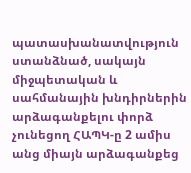պատասխանատվություն ստանձնած, սակայն միջպետական և սահմանային խնդիրներին արձագանքելու փորձ չունեցող ՀԱՊԿ-ը 2 ամիս անց միայն արձագանքեց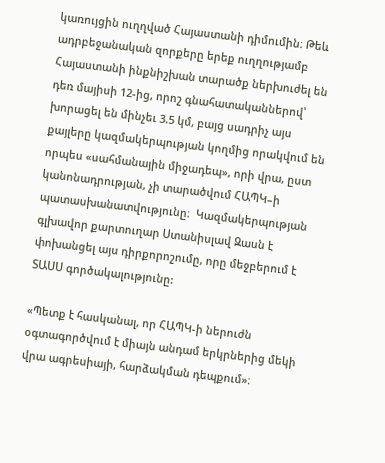կառույցին ուղղված Հայաստանի դիմումին։ Թեև ադրբեջանական զորքերը երեք ուղղությամբ Հայաստանի ինքնիշխան տարածք ներխուժել են դեռ մայիսի 12-ից, որոշ գնահատականներով՝ խորացել են մինչեւ 3.5 կմ, բայց սադրիչ այս քայլերը կազմակերպության կողմից որակվում են որպես «սահմանային միջադեպ», որի վրա, ըստ կանոնադրության, չի տարածվում ՀԱՊԿ–ի պատասխանատվությունը։  Կազմակերպության գլխավոր քարտուղար Ստանիսլավ Զասն է փոխանցել այս դիրքորոշումը, որը մեջբերում է ՏԱՍՍ գործակալությունը:

«Պետք է հասկանալ, որ ՀԱՊԿ-ի ներուժն օգտագործվում է միայն անդամ երկրներից մեկի վրա ագրեսիայի, հարձակման դեպքում»։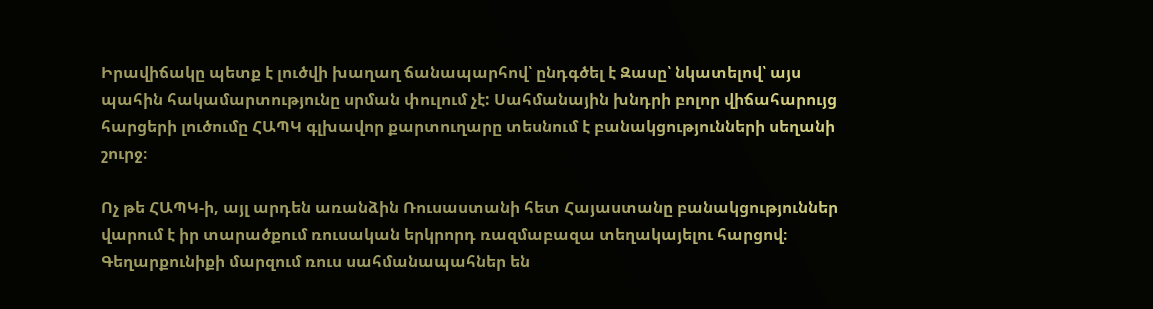Իրավիճակը պետք է լուծվի խաղաղ ճանապարհով՝ ընդգծել է Զասը՝ նկատելով՝ այս պահին հակամարտությունը սրման փուլում չէ: Սահմանային խնդրի բոլոր վիճահարույց հարցերի լուծումը ՀԱՊԿ գլխավոր քարտուղարը տեսնում է բանակցությունների սեղանի շուրջ։

Ոչ թե ՀԱՊԿ-ի, այլ արդեն առանձին Ռուսաստանի հետ Հայաստանը բանակցություններ վարում է իր տարածքում ռուսական երկրորդ ռազմաբազա տեղակայելու հարցով։ Գեղարքունիքի մարզում ռուս սահմանապահներ են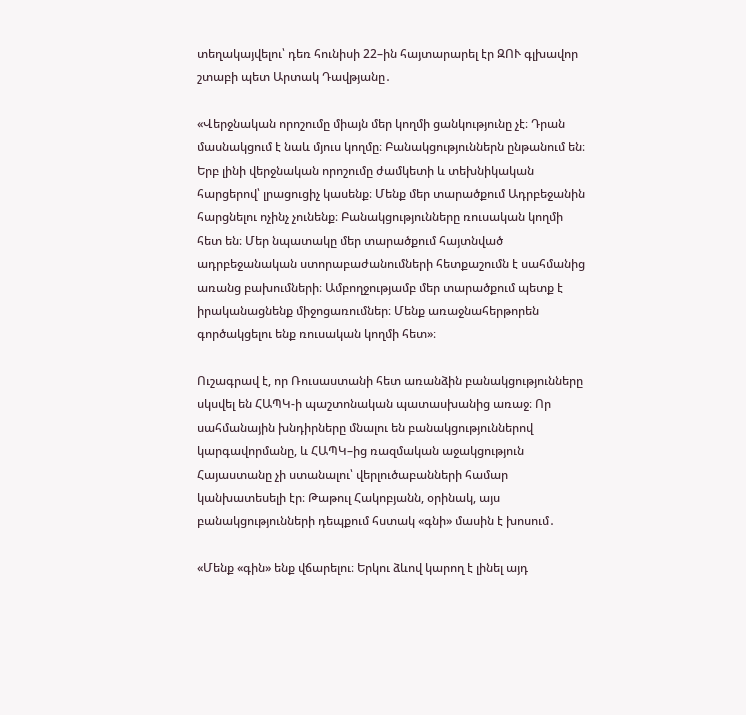տեղակայվելու՝ դեռ հունիսի 22–ին հայտարարել էր ԶՈՒ գլխավոր շտաբի պետ Արտակ Դավթյանը․

«Վերջնական որոշումը միայն մեր կողմի ցանկությունը չէ։ Դրան մասնակցում է նաև մյուս կողմը։ Բանակցություններն ընթանում են։ Երբ լինի վերջնական որոշումը ժամկետի և տեխնիկական հարցերով՝ լրացուցիչ կասենք։ Մենք մեր տարածքում Ադրբեջանին հարցնելու ոչինչ չունենք։ Բանակցությունները ռուսական կողմի հետ են։ Մեր նպատակը մեր տարածքում հայտնված ադրբեջանական ստորաբաժանումների հետքաշումն է սահմանից առանց բախումների։ Ամբողջությամբ մեր տարածքում պետք է իրականացնենք միջոցառումներ։ Մենք առաջնահերթորեն գործակցելու ենք ռուսական կողմի հետ»։

Ուշագրավ է, որ Ռուսաստանի հետ առանձին բանակցությունները սկսվել են ՀԱՊԿ-ի պաշտոնական պատասխանից առաջ։ Որ սահմանային խնդիրները մնալու են բանակցություններով կարգավորմանը, և ՀԱՊԿ–ից ռազմական աջակցություն Հայաստանը չի ստանալու՝ վերլուծաբանների համար կանխատեսելի էր։ Թաթուլ Հակոբյանն, օրինակ, այս բանակցությունների դեպքում հստակ «գնի» մասին է խոսում․

«Մենք «գին» ենք վճարելու։ Երկու ձևով կարող է լինել այդ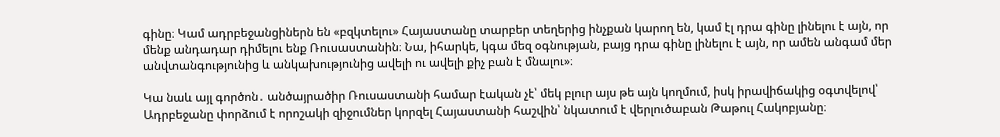գինը։ Կամ ադրբեջանցիներն են «բզկտելու» Հայաստանը տարբեր տեղերից ինչքան կարող են, կամ էլ դրա գինը լինելու է այն, որ մենք անդադար դիմելու ենք Ռուսաստանին։ Նա, իհարկե, կգա մեզ օգնության, բայց դրա գինը լինելու է այն, որ ամեն անգամ մեր անվտանգությունից և անկախությունից ավելի ու ավելի քիչ բան է մնալու»։

Կա նաև այլ գործոն․ անծայրածիր Ռուսաստանի համար էական չէ՝ մեկ բլուր այս թե այն կողմում, իսկ իրավիճակից օգտվելով՝ Ադրբեջանը փորձում է որոշակի զիջումներ կորզել Հայաստանի հաշվին՝ նկատում է վերլուծաբան Թաթուլ Հակոբյանը։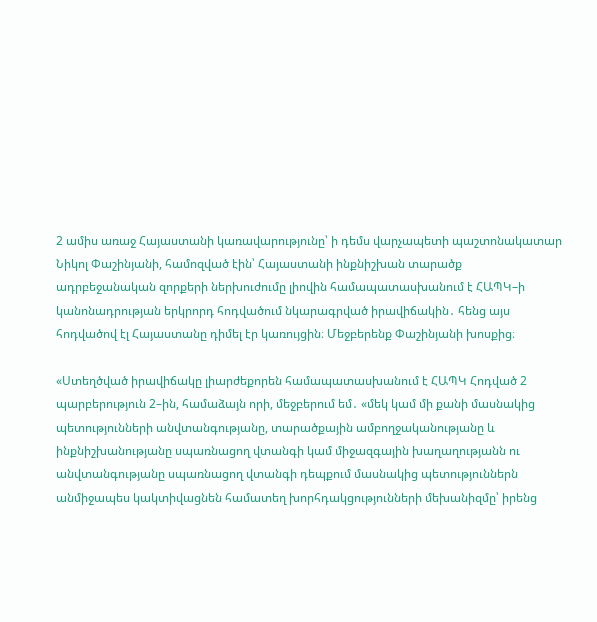2 ամիս առաջ Հայաստանի կառավարությունը՝ ի դեմս վարչապետի պաշտոնակատար Նիկոլ Փաշինյանի, համոզված էին՝ Հայաստանի ինքնիշխան տարածք ադրբեջանական զորքերի ներխուժումը լիովին համապատասխանում է ՀԱՊԿ–ի կանոնադրության երկրորդ հոդվածում նկարագրված իրավիճակին․ հենց այս հոդվածով էլ Հայաստանը դիմել էր կառույցին։ Մեջբերենք Փաշինյանի խոսքից։

«Ստեղծված իրավիճակը լիարժեքորեն համապատասխանում է ՀԱՊԿ Հոդված 2 պարբերություն 2–ին, համաձայն որի, մեջբերում եմ․ «մեկ կամ մի քանի մասնակից պետությունների անվտանգությանը, տարածքային ամբողջականությանը և ինքնիշխանությանը սպառնացող վտանգի կամ միջազգային խաղաղությանն ու անվտանգությանը սպառնացող վտանգի դեպքում մասնակից պետություններն անմիջապես կակտիվացնեն համատեղ խորհդակցությունների մեխանիզմը՝ իրենց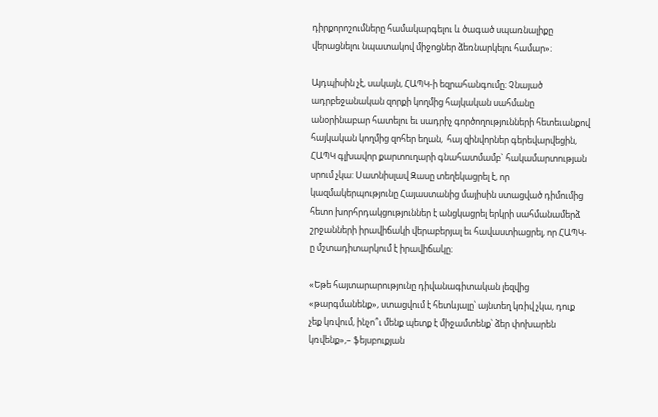դիրքորոշումները համակարգելու և ծագած սպառնալիքը վերացնելու նպատակով միջոցներ ձեռնարկելու համար»։

Այդպիսին չէ, սակայն, ՀԱՊԿ-ի եզրահանգումը։ Չնայած ադրբեջանական զորքի կողմից հայկական սահմանը անօրինաբար հատելու եւ սադրիչ գործողությունների հետեւանքով հայկական կողմից զոհեր եղան,  հայ զինվորներ գերեվարվեցին, ՀԱՊԿ գլխավոր քարտուղարի գնահատմամբ` հակամարտության սրում չկա: Սատնիսլավ Զասը տեղեկացրել է, որ կազմակերպությունը Հայաստանից մայիսին ստացված դիմումից հետո խորհրդակցություններ է անցկացրել երկրի սահմանամերձ շրջանների իրավիճակի վերաբերյալ եւ հավաստիացրել, որ ՀԱՊԿ-ը մշտադիտարկում է իրավիճակը։

«Եթե հայտարարությունը դիվանագիտական լեզվից «թարգմանենք», ստացվում է հետևյալը՝ այնտեղ կռիվ չկա, դուք չեք կռվում, ինչո՞ւ մենք պետք է միջամտենք՝ ձեր փոխարեն կռվենք»,– ֆեյսբուքյան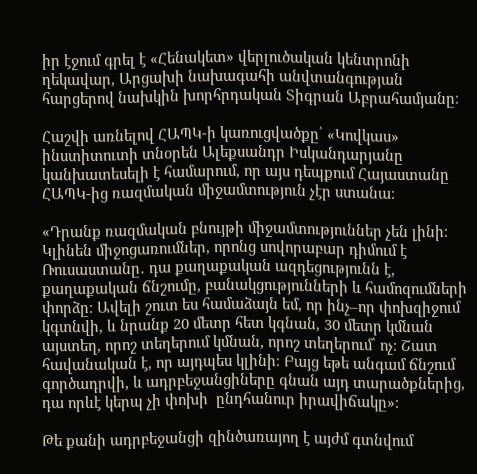իր էջում գրել է «Հենակետ» վերլուծական կենտրոնի ղեկավար, Արցախի նախագահի անվտանգության հարցերով նախկին խորհրդական Տիգրան Աբրահամյանը։

Հաշվի առնելով ՀԱՊԿ-ի կառուցվածքը՝ «Կովկաս» ինստիտուտի տնօրեն Ալեքսանդր Իսկանդարյանը կանխատեսելի է համարում, որ այս դեպքում Հայաստանը ՀԱՊԿ-ից ռազմական միջամտություն չէր ստանա։

«Դրանք ռազմական բնույթի միջամտություններ չեն լինի։ Կլինեն միջոցառումներ, որոնց սովորաբար դիմում է Ռուսաստանը․ դա քաղաքական ազդեցությունն է, քաղաքական ճնշումը, բանակցությունների և համոզումների փորձը։ Ավելի շուտ ես համաձայն եմ, որ ինչ–որ փոխզիջում կգտնվի, և նրանք 20 մետր հետ կգնան, 30 մետր կմնան այստեղ, որոշ տեղերում կմնան, որոշ տեղերում՝ ոչ։ Շատ հավանական է, որ այդպես կլինի։ Բայց եթե անգամ ճնշում գործադրվի, և ադրբեջանցիները գնան այդ տարածքներից, դա որևէ կերպ չի փոխի  ընդհանուր իրավիճակը»։

Թե քանի ադրբեջանցի զինծառայող է այժմ գտնվում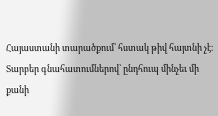Հայաստանի տարածքում՝ հստակ թիվ հայտնի չէ։ Տարբեր գնահատումներով՝ ընդհուպ մինչեւ մի քանի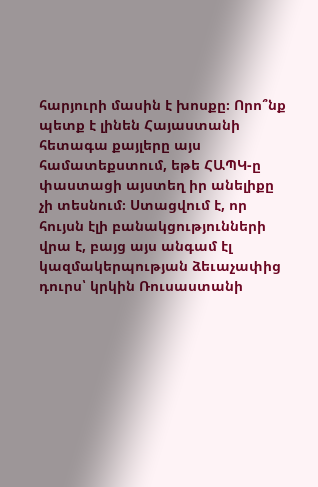հարյուրի մասին է խոսքը։ Որո՞նք պետք է լինեն Հայաստանի հետագա քայլերը այս համատեքստում, եթե ՀԱՊԿ-ը փաստացի այստեղ իր անելիքը չի տեսնում։ Ստացվում է, որ հույսն էլի բանակցությունների վրա է, բայց այս անգամ էլ կազմակերպության ձեւաչափից դուրս՝ կրկին Ռուսաստանի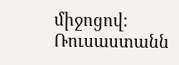միջոցով։ Ռուսաստանն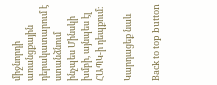միջնորդի առանցքային դերակատարում է ստանձնում ինչպես Մինսկի խմբի, այնպես էլ ՀԱՊԿ-ի դեպքում։

Կարդացեք նաև

Back to top button